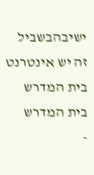ישיבהבשביל זה יש אינטרנט בית המדרש
בית המדרש
-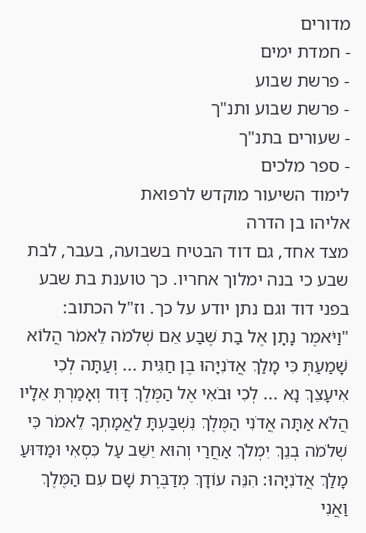מדורים
- חמדת ימים
- פרשת שבוע
- פרשת שבוע ותנ"ך
- שעורים בתנ"ך
- ספר מלכים
לימוד השיעור מוקדש לרפואת
אליהו בן הדרה
מצד אחד, גם דוד הבטיח בשבועה, בעבר, לבת שבע כי בנה ימלוך אחריו. כך טוענת בת שבע בפני דוד וגם נתן יודע על כך. וז"ל הכתוב:
"וַיֹּאמֶר נָתָן אֶל בַת שֶׁבַע אֵם שְׁלֹמֹה לֵאמֹר הֲלוֹא שָׁמַעַתְּ כִּי מָלַךְ אֲדֹנִיָּהוּ בֶן חַגִּית ... וְעַתָּה לְכִי אִיעָצֵךְ נָא ... לְכִי וּבֹאִי אֶל הַמֶּלֶךְ דָּוִד וְאָמַרְתְּ אֵלָיו הֲלֹא אַתָּה אֲדֹנִי הַמֶּלֶךְ נִשְׁבַּעְתָּ לַאֲמָתְךָ לֵאמֹר כִּי שְׁלֹמֹה בְנֵךְ יִמְלֹךְ אַחֲרַי וְהוּא יֵשֵׁב עַל כִּסְאִי וּמַדּוּעַ מָלַךְ אֲדֹנִיָּהוּ: הִנֵּה עוֹדָךְ מְדַבֶּרֶת שָׁם עִם הַמֶּלֶךְ וַאֲנִי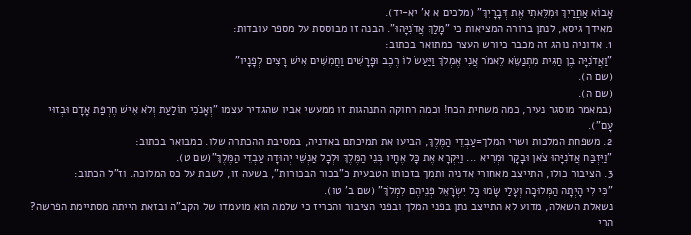אָבוֹא אַחֲרַיִךְ וּמִלֵּאתִי אֶת דְּבָרָיִךְ" (מלכים א א' יא-יד).
מאידך גיסא, לנתן ברורה המציאות כי "מָלַךְ אֲדֹנִיָּהוּ". הבנה זו מבוססת על מספר עובדות:
1. אדוניה נוהג זה מכבר כיורש העצר כמתואר בכתוב:
"וַאֲדֹנִיָּה בֶן חַגִּית מִתְנַשֵּׂא לֵאמֹר אֲנִי אֶמְלֹךְ וַיַּעַשׂ לוֹ רֶכֶב וּפָרָשִׁים וַחֲמִשִּׁים אִישׁ רָצִים לְפָנָיו"
(שם ה).
(שם ה).
(במאמר מוסגר נעיר, כמה משחית הכח! וכמה רחוקה התנהגות זו ממעשי אביו שהגדיר עצמו "וְאָנֹכִי תוֹלַעַת וְלֹא אִישׁ חֶרְפַּת אָדָם וּבְזוּי עָם").
2. משפחת המלכות ושרי המלך=עַבְדֵי הַמֶּלֶךְ, הביעו את תמיכתם באדניה, במסיבת ההכתרה שלו. כמבואר בכתוב:
"וַיִּזְבַּח אֲדֹנִיָּהוּ צֹאן וּבָקָר וּמְרִיא ... וַיִּקְרָא אֶת כָּל אֶחָיו בְּנֵי הַמֶּלֶךְ וּלְכָל אַנְשֵׁי יְהוּדָה עַבְדֵי הַמֶּלֶךְ"(שם ט).
3. הציבור כולו, התייצב מאחורי אדניה ותמך בזכותו הטבעית כ"בכור הבכורות", בשעה זו, לשבת על כס המלוכה. וז"ל הכתוב:
"כִּי לִי הָיְתָה הַמְּלוּכָה וְעָלַי שָׂמוּ כָל יִשְׂרָאֵל פְּנֵיהֶם לִמְלֹךְ" (שם ב' טו).
נשאלת השאלה, מדוע לא התייצב נתן בפני המלך ובפני הציבור והכריז כי שלמה הוא מועמדו של הקב"ה ובזאת הייתה מסתיימת הפרשה? הרי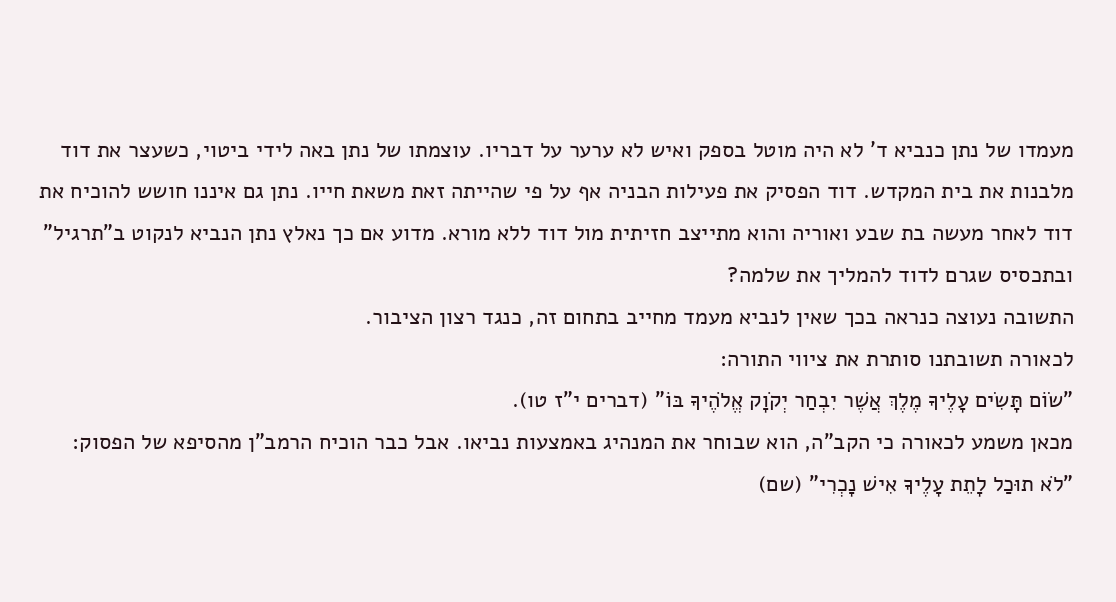מעמדו של נתן כנביא ד' לא היה מוטל בספק ואיש לא ערער על דבריו. עוצמתו של נתן באה לידי ביטוי, כשעצר את דוד מלבנות את בית המקדש. דוד הפסיק את פעילות הבניה אף על פי שהייתה זאת משאת חייו. נתן גם איננו חושש להוכיח את דוד לאחר מעשה בת שבע ואוריה והוא מתייצב חזיתית מול דוד ללא מורא. מדוע אם כך נאלץ נתן הנביא לנקוט ב"תרגיל" ובתכסיס שגרם לדוד להמליך את שלמה?
התשובה נעוצה כנראה בכך שאין לנביא מעמד מחייב בתחום זה, כנגד רצון הציבור.
לכאורה תשובתנו סותרת את ציווי התורה:
"שׂוֹם תָּשִׂים עָלֶיךָ מֶלֶךְ אֲשֶׁר יִבְחַר יְקֹוָק אֱלֹהֶיךָ בּוֹ" (דברים י"ז טו).
מכאן משמע לכאורה כי הקב"ה, הוא שבוחר את המנהיג באמצעות נביאו. אבל כבר הוכיח הרמב"ן מהסיפא של הפסוק:
"לֹא תוּכַל לָתֵת עָלֶיךָ אִישׁ נָכְרִי" (שם)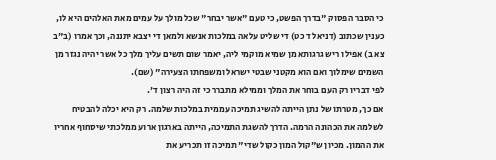כי הסבר הפסוק "בדרך הפשט, כי טעם "אשר יבחר" שכל מולך על עמים מאת האלהים היא לו, כענין שכתוב (דניאל ד כט) די שליט עלאה במלכות אנשא ולמאן די יצבא יתננה, וכך אמרו (ב"ב צא ב) אפילו ריש גרגותא מן שמיא מוקמי ליה, יאמר שום תשים עליך מלך כל אשר יהיה נגזר מן השמים שימלוך ואם הוא מקטני שבטי ישראל ומשפחתו הצעירה" (שם).
לפי דבריו רק העם בוחר את המלך וממילא מתברר כי זה היה רצון ד'.
אם כך, מטרתו של נתן הייתה להשיג תמיכה עממית במלכות שלמה. רק היא יכלה להבטיח לשלמה את הכהונה הרמה. הדרך להשגת התמיכה, הייתה בארגון ארוע ממלכתי שיסחוף אחריו את ההמון. מכיון ש"קול המון כקול שדי" תמיכה זו תכריע את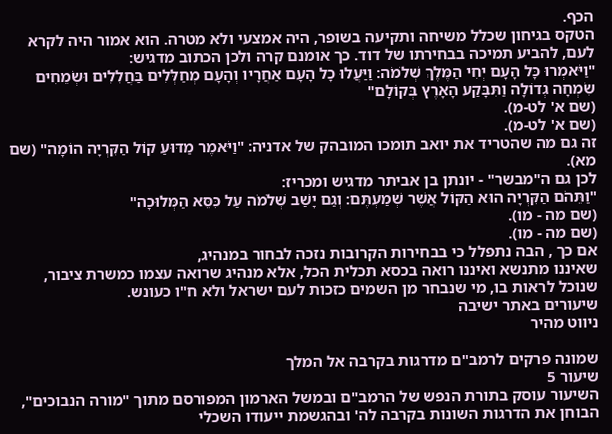הכף.
הטקס בגיחון שכלל משיחה ותקיעה בשופר, היה אמצעי ולא מטרה. הוא אמור היה לקרא לעם, להביע תמיכה בבחירתו של דוד. כך אומנם קרה ולכן הכתוב מדגיש:
"וַיֹּאמְרוּ כָּל הָעָם יְחִי הַמֶּלֶךְ שְׁלֹמֹה: וַיַּעֲלוּ כָל הָעָם אַחֲרָיו וְהָעָם מְחַלְּלִים בַּחֲלִלִים וּשְׂמֵחִים שִׂמְחָה גְדוֹלָה וַתִּבָּקַע הָאָרֶץ בְּקוֹלָם"
(שם א' לט-מ).
(שם א' לט-מ).
זה גם מה שהטריד את יואב תומכו המובהק של אדניה: "וַיֹּאמֶר מַדּוּעַ קוֹל הַקִּרְיָה הוֹמָה" (שם מא).
לכן גם ה"מבשר" - יונתן בן אביתר מדגיש ומכריז:
"וַתֵּהֹם הַקִּרְיָה הוּא הַקּוֹל אֲשֶׁר שְׁמַעְתֶּם: וְגַם יָשַׁב שְׁלֹמֹה עַל כִּסֵּא הַמְּלוּכָה"
(שם מה - מו).
(שם מה - מו).
אם כך , הבה נתפלל כי בבחירות הקרובות נזכה לבחור במנהיג,
שאיננו מתנשא ואיננו רואה בכסא תכלית הכל, אלא מנהיג שרואה עצמו כמשרת ציבור,
שנוכל לראות בו, מי שנבחר מן השמים כזכות לעם ישראל ולא ח"ו כעונש.
שיעורים באתר ישיבה
ניווט מהיר

שמונה פרקים לרמב"ם מדרגות בקרבה אל המלך
שיעור 5
השיעור עוסק בתורת הנפש של הרמב"ם ובמשל הארמון המפורסם מתוך "מורה הנבוכים", הבוחן את הדרגות השונות בקרבה לה' ובהגשמת ייעודו השכלי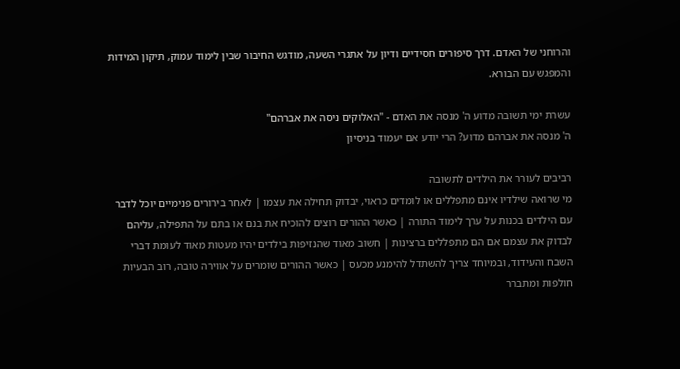והרוחני של האדם. דרך סיפורים חסידיים ודיון על אתגרי השעה, מודגש החיבור שבין לימוד עמוק, תיקון המידות והמפגש עם הבורא.

עשרת ימי תשובה מדוע ה' מנסה את האדם - "האלוקים ניסה את אברהם"
ה' מנסה את אברהם מדוע? הרי יודע אם יעמוד בניסיון

רביבים לעורר את הילדים לתשובה
מי שרואה שילדיו אינם מתפללים או לומדים כראוי, יבדוק תחילה את עצמו | לאחר בירורים פנימיים יוכל לדבר עם הילדים בכנות על ערך לימוד התורה | כאשר ההורים רוצים להוכיח את בנם או בתם על התפילה, עליהם לבדוק את עצמם אם הם מתפללים ברצינות | חשוב מאוד שהנזיפות בילדים יהיו מעטות מאוד לעומת דברי השבח והעידוד, ובמיוחד צריך להשתדל להימנע מכעס | כאשר ההורים שומרים על אווירה טובה, רוב הבעיות חולפות ומתברר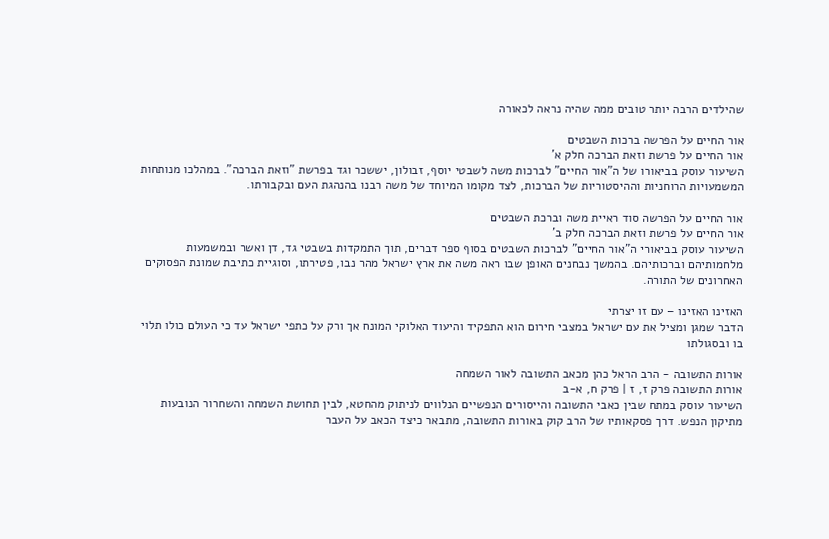שהילדים הרבה יותר טובים ממה שהיה נראה לכאורה

אור החיים על הפרשה ברכות השבטים
אור החיים על פרשת וזאת הברכה חלק א'
השיעור עוסק בביאורו של ה"אור החיים" לברכות משה לשבטי יוסף, זבולון, יששכר וגד בפרשת "וזאת הברכה". במהלכו מנותחות המשמעויות הרוחניות וההיסטוריות של הברכות, לצד מקומו המיוחד של משה רבנו בהנהגת העם ובקבורתו.

אור החיים על הפרשה סוד ראיית משה וברכת השבטים
אור החיים על פרשת וזאת הברכה חלק ב'
השיעור עוסק בביאורי ה"אור החיים" לברכות השבטים בסוף ספר דברים, תוך התמקדות בשבטי גד, דן ואשר ובמשמעות מלחמותיהם וברכותיהם. בהמשך נבחנים האופן שבו ראה משה את ארץ ישראל מהר נבו, פטירתו, וסוגיית כתיבת שמונת הפסוקים האחרונים של התורה.

האזינו האזינו – עם זו יצרתי
הדבר שמגן ומציל את עם ישראל במצבי חירום הוא התפקיד והיעוד האלוקי המונח אך ורק על כתפי ישראל עד כי העולם כולו תלוי בו ובסגולתו

אורות התשובה - הרב הראל כהן מכאב התשובה לאור השמחה
אורות התשובה פרק ז, ז | פרק ח, א-ב
השיעור עוסק במתח שבין כאבי התשובה והייסורים הנפשיים הנלווים לניתוק מהחטא, לבין תחושת השמחה והשחרור הנובעות מתיקון הנפש. דרך פסקאותיו של הרב קוק באורות התשובה, מתבאר כיצד הכאב על העבר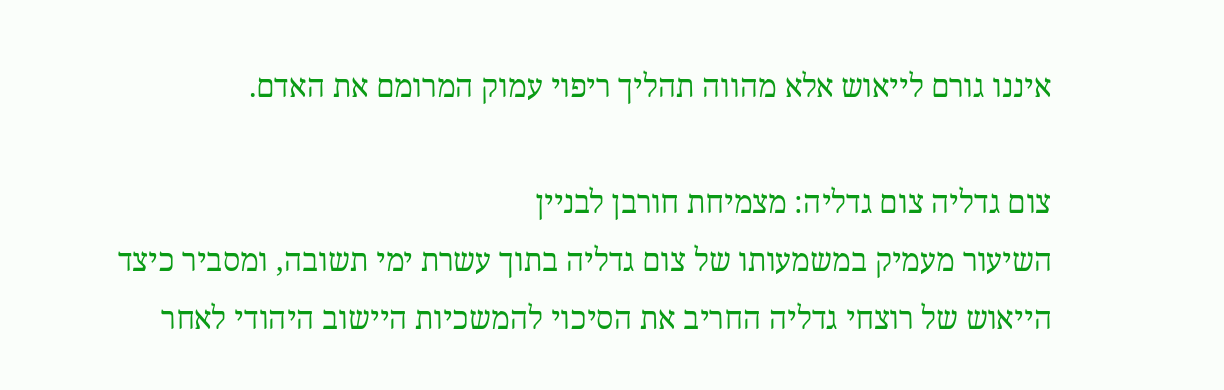איננו גורם לייאוש אלא מהווה תהליך ריפוי עמוק המרומם את האדם.

צום גדליה צום גדליה: מצמיחת חורבן לבניין
השיעור מעמיק במשמעותו של צום גדליה בתוך עשרת ימי תשובה, ומסביר כיצד הייאוש של רוצחי גדליה החריב את הסיכוי להמשכיות היישוב היהודי לאחר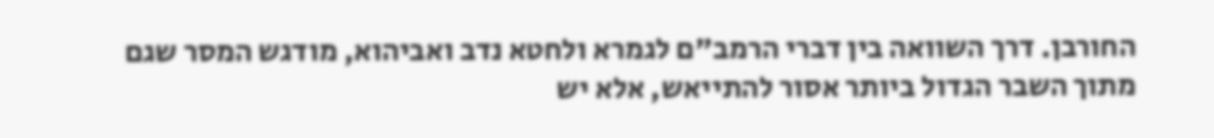החורבן. דרך השוואה בין דברי הרמב"ם לגמרא ולחטא נדב ואביהוא, מודגש המסר שגם מתוך השבר הגדול ביותר אסור להתייאש, אלא יש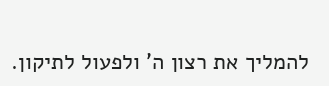להמליך את רצון ה' ולפעול לתיקון.